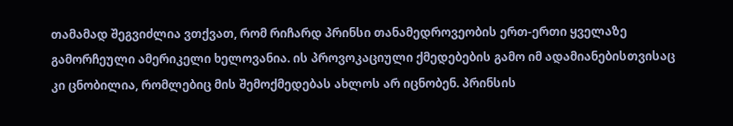თამამად შეგვიძლია ვთქვათ, რომ რიჩარდ პრინსი თანამედროვეობის ერთ-ერთი ყველაზე გამორჩეული ამერიკელი ხელოვანია. ის პროვოკაციული ქმედებების გამო იმ ადამიანებისთვისაც კი ცნობილია, რომლებიც მის შემოქმედებას ახლოს არ იცნობენ. პრინსის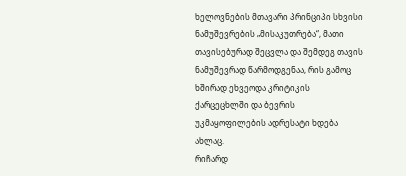ხელოვნების მთავარი პრინციპი სხვისი ნამუშევრების „მისაკუთრება“, მათი თავისებურად შეცვლა და შემდეგ თავის ნამუშევრად წარმოდგენაა, რის გამოც ხშირად ეხვეოდა კრიტიკის ქარცეცხლში და ბევრის უკმაყოფილების ადრესატი ხდება ახლაც.
რიჩარდ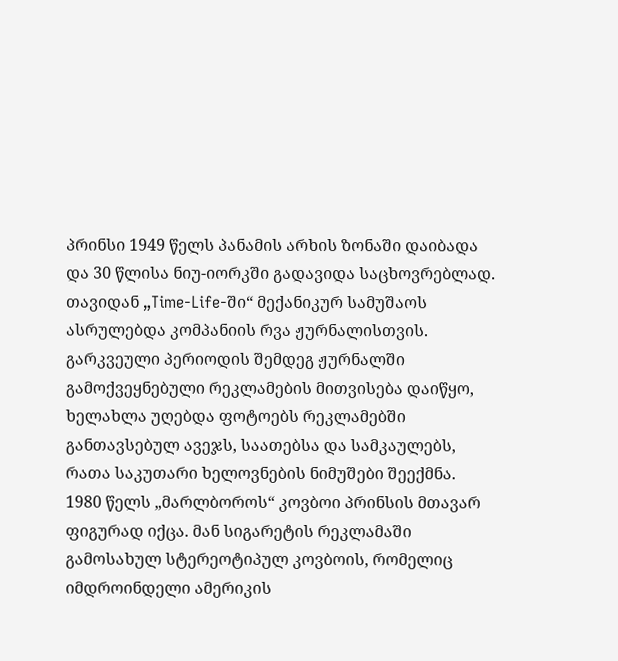პრინსი 1949 წელს პანამის არხის ზონაში დაიბადა და 30 წლისა ნიუ-იორკში გადავიდა საცხოვრებლად. თავიდან „Time-Life-ში“ მექანიკურ სამუშაოს ასრულებდა კომპანიის რვა ჟურნალისთვის. გარკვეული პერიოდის შემდეგ ჟურნალში გამოქვეყნებული რეკლამების მითვისება დაიწყო, ხელახლა უღებდა ფოტოებს რეკლამებში განთავსებულ ავეჯს, საათებსა და სამკაულებს, რათა საკუთარი ხელოვნების ნიმუშები შეექმნა.
1980 წელს „მარლბოროს“ კოვბოი პრინსის მთავარ ფიგურად იქცა. მან სიგარეტის რეკლამაში გამოსახულ სტერეოტიპულ კოვბოის, რომელიც იმდროინდელი ამერიკის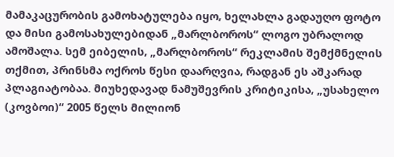მამაკაცურობის გამოხატულება იყო, ხელახლა გადაუღო ფოტო და მისი გამოსახულებიდან „მარლბოროს“ ლოგო უბრალოდ ამოშალა. სემ ეიბელის, „მარლბოროს“ რეკლამის შემქმნელის თქმით, პრინსმა ოქროს წესი დაარღვია, რადგან ეს აშკარად პლაგიატობაა. მიუხედავად ნამუშევრის კრიტიკისა, „უსახელო (კოვბოი)“ 2005 წელს მილიონ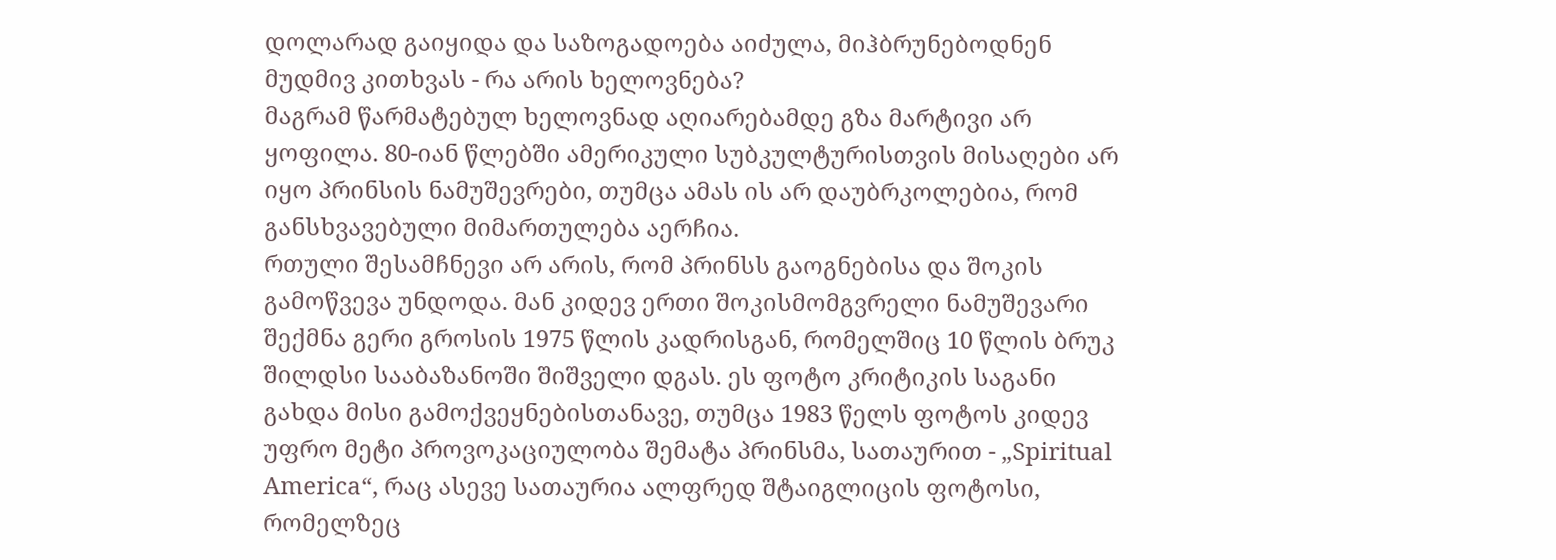დოლარად გაიყიდა და საზოგადოება აიძულა, მიჰბრუნებოდნენ მუდმივ კითხვას - რა არის ხელოვნება?
მაგრამ წარმატებულ ხელოვნად აღიარებამდე გზა მარტივი არ ყოფილა. 80-იან წლებში ამერიკული სუბკულტურისთვის მისაღები არ იყო პრინსის ნამუშევრები, თუმცა ამას ის არ დაუბრკოლებია, რომ განსხვავებული მიმართულება აერჩია.
რთული შესამჩნევი არ არის, რომ პრინსს გაოგნებისა და შოკის გამოწვევა უნდოდა. მან კიდევ ერთი შოკისმომგვრელი ნამუშევარი შექმნა გერი გროსის 1975 წლის კადრისგან, რომელშიც 10 წლის ბრუკ შილდსი სააბაზანოში შიშველი დგას. ეს ფოტო კრიტიკის საგანი გახდა მისი გამოქვეყნებისთანავე, თუმცა 1983 წელს ფოტოს კიდევ უფრო მეტი პროვოკაციულობა შემატა პრინსმა, სათაურით - „Spiritual America“, რაც ასევე სათაურია ალფრედ შტაიგლიცის ფოტოსი, რომელზეც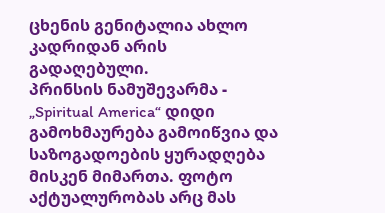ცხენის გენიტალია ახლო კადრიდან არის გადაღებული.
პრინსის ნამუშევარმა - „Spiritual America“ დიდი გამოხმაურება გამოიწვია და საზოგადოების ყურადღება მისკენ მიმართა. ფოტო აქტუალურობას არც მას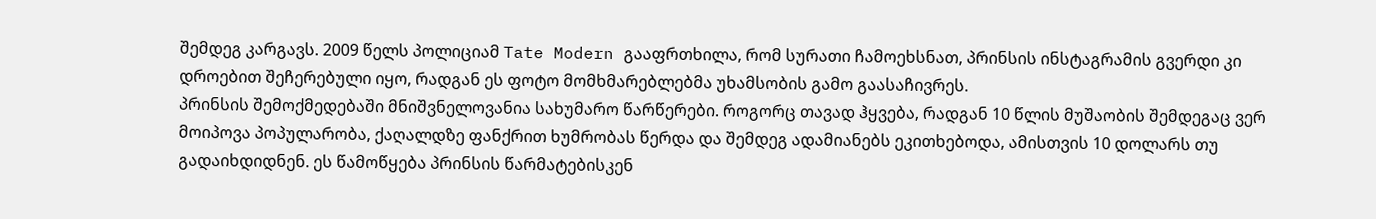შემდეგ კარგავს. 2009 წელს პოლიციამ Tate Modern გააფრთხილა, რომ სურათი ჩამოეხსნათ, პრინსის ინსტაგრამის გვერდი კი დროებით შეჩერებული იყო, რადგან ეს ფოტო მომხმარებლებმა უხამსობის გამო გაასაჩივრეს.
პრინსის შემოქმედებაში მნიშვნელოვანია სახუმარო წარწერები. როგორც თავად ჰყვება, რადგან 10 წლის მუშაობის შემდეგაც ვერ მოიპოვა პოპულარობა, ქაღალდზე ფანქრით ხუმრობას წერდა და შემდეგ ადამიანებს ეკითხებოდა, ამისთვის 10 დოლარს თუ გადაიხდიდნენ. ეს წამოწყება პრინსის წარმატებისკენ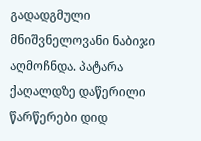გადადგმული მნიშვნელოვანი ნაბიჯი აღმოჩნდა. პატარა ქაღალდზე დაწერილი წარწერები დიდ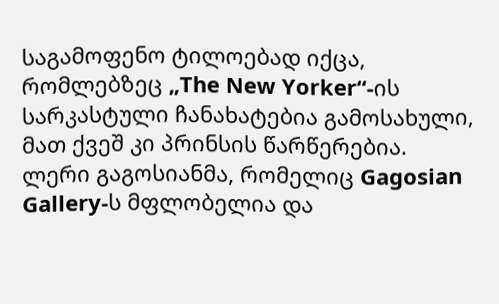საგამოფენო ტილოებად იქცა, რომლებზეც „The New Yorker“-ის სარკასტული ჩანახატებია გამოსახული, მათ ქვეშ კი პრინსის წარწერებია.
ლერი გაგოსიანმა, რომელიც Gagosian Gallery-ს მფლობელია და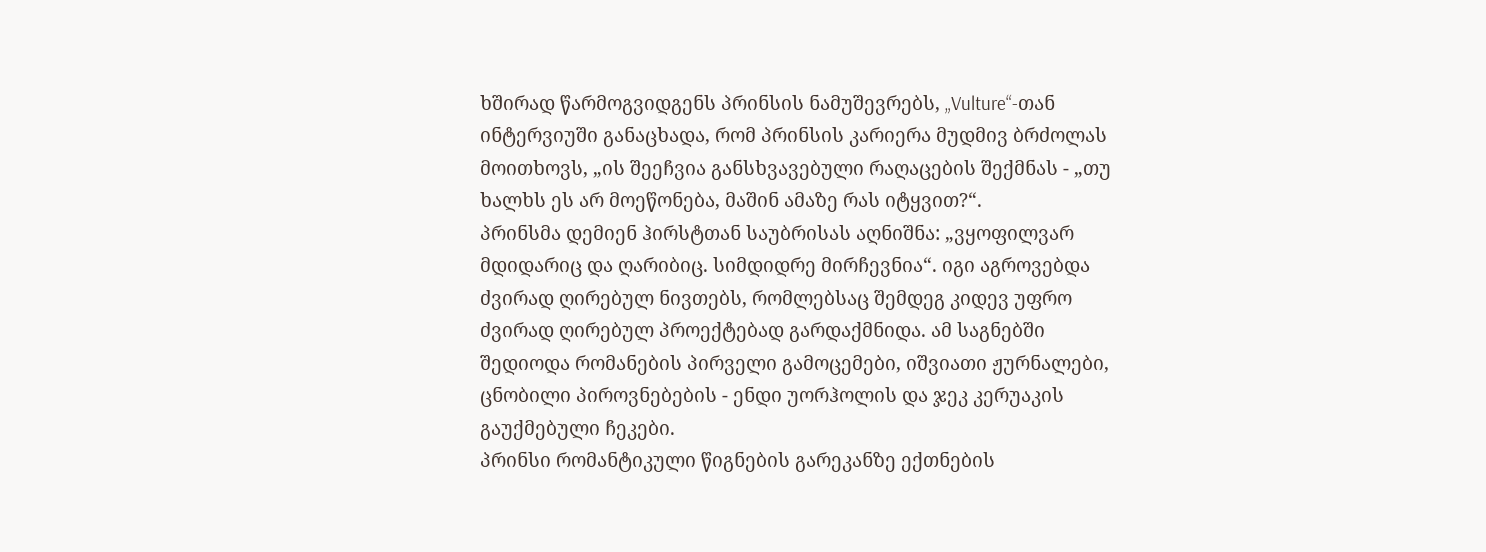ხშირად წარმოგვიდგენს პრინსის ნამუშევრებს, „Vulture“-თან ინტერვიუში განაცხადა, რომ პრინსის კარიერა მუდმივ ბრძოლას მოითხოვს, „ის შეეჩვია განსხვავებული რაღაცების შექმნას - „თუ ხალხს ეს არ მოეწონება, მაშინ ამაზე რას იტყვით?“.
პრინსმა დემიენ ჰირსტთან საუბრისას აღნიშნა: „ვყოფილვარ მდიდარიც და ღარიბიც. სიმდიდრე მირჩევნია“. იგი აგროვებდა ძვირად ღირებულ ნივთებს, რომლებსაც შემდეგ კიდევ უფრო ძვირად ღირებულ პროექტებად გარდაქმნიდა. ამ საგნებში შედიოდა რომანების პირველი გამოცემები, იშვიათი ჟურნალები, ცნობილი პიროვნებების - ენდი უორჰოლის და ჯეკ კერუაკის გაუქმებული ჩეკები.
პრინსი რომანტიკული წიგნების გარეკანზე ექთნების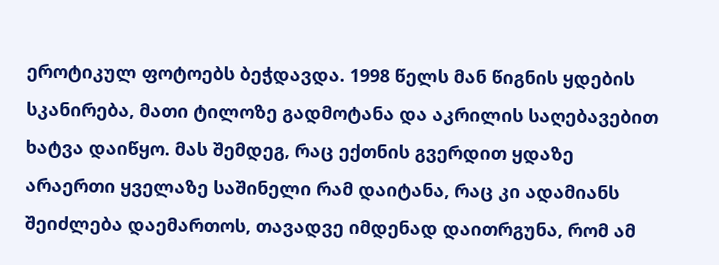ეროტიკულ ფოტოებს ბეჭდავდა. 1998 წელს მან წიგნის ყდების სკანირება, მათი ტილოზე გადმოტანა და აკრილის საღებავებით ხატვა დაიწყო. მას შემდეგ, რაც ექთნის გვერდით ყდაზე არაერთი ყველაზე საშინელი რამ დაიტანა, რაც კი ადამიანს შეიძლება დაემართოს, თავადვე იმდენად დაითრგუნა, რომ ამ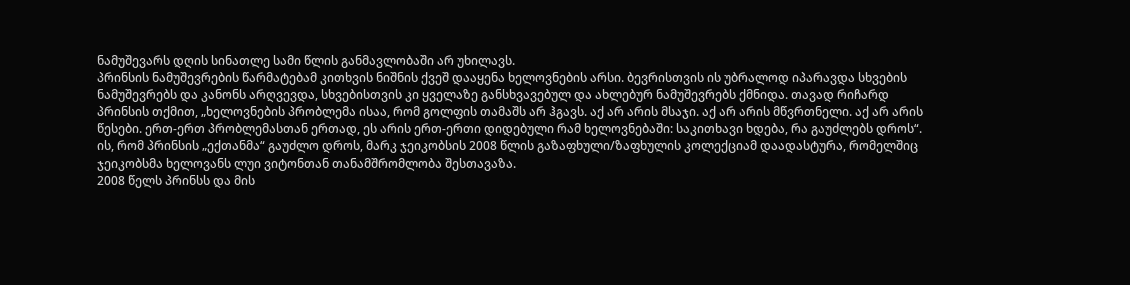ნამუშევარს დღის სინათლე სამი წლის განმავლობაში არ უხილავს.
პრინსის ნამუშევრების წარმატებამ კითხვის ნიშნის ქვეშ დააყენა ხელოვნების არსი. ბევრისთვის ის უბრალოდ იპარავდა სხვების ნამუშევრებს და კანონს არღვევდა, სხვებისთვის კი ყველაზე განსხვავებულ და ახლებურ ნამუშევრებს ქმნიდა. თავად რიჩარდ პრინსის თქმით, „ხელოვნების პრობლემა ისაა, რომ გოლფის თამაშს არ ჰგავს. აქ არ არის მსაჯი. აქ არ არის მწვრთნელი. აქ არ არის წესები. ერთ-ერთ პრობლემასთან ერთად, ეს არის ერთ-ერთი დიდებული რამ ხელოვნებაში: საკითხავი ხდება, რა გაუძლებს დროს“.
ის, რომ პრინსის „ექთანმა“ გაუძლო დროს, მარკ ჯეიკობსის 2008 წლის გაზაფხული/ზაფხულის კოლექციამ დაადასტურა, რომელშიც ჯეიკობსმა ხელოვანს ლუი ვიტონთან თანამშრომლობა შესთავაზა.
2008 წელს პრინსს და მის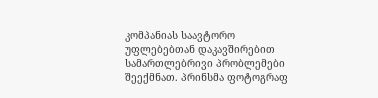კომპანიას საავტორო უფლებებთან დაკავშირებით სამართლებრივი პრობლემები შეექმნათ. პრინსმა ფოტოგრაფ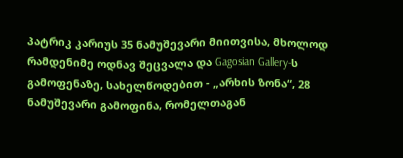პატრიკ კარიუს 35 ნამუშევარი მიითვისა, მხოლოდ რამდენიმე ოდნავ შეცვალა და Gagosian Gallery-ს გამოფენაზე, სახელწოდებით - „არხის ზონა“, 28 ნამუშევარი გამოფინა, რომელთაგან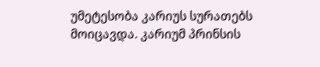უმეტესობა კარიუს სურათებს მოიცავდა. კარიუმ პრინსის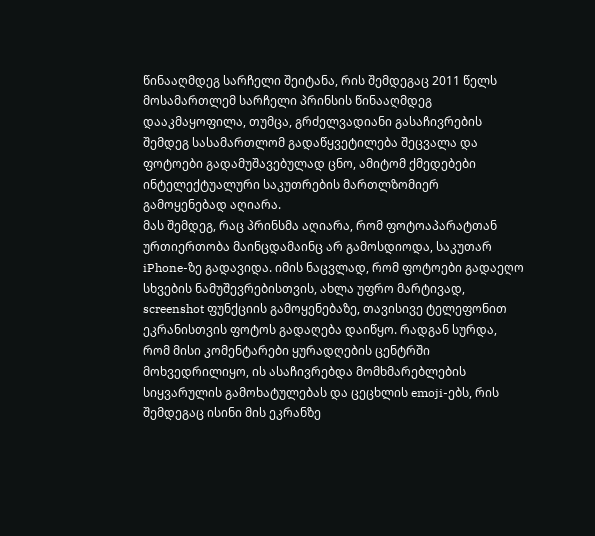წინააღმდეგ სარჩელი შეიტანა, რის შემდეგაც 2011 წელს მოსამართლემ სარჩელი პრინსის წინააღმდეგ დააკმაყოფილა, თუმცა, გრძელვადიანი გასაჩივრების შემდეგ სასამართლომ გადაწყვეტილება შეცვალა და ფოტოები გადამუშავებულად ცნო, ამიტომ ქმედებები ინტელექტუალური საკუთრების მართლზომიერ გამოყენებად აღიარა.
მას შემდეგ, რაც პრინსმა აღიარა, რომ ფოტოაპარატთან ურთიერთობა მაინცდამაინც არ გამოსდიოდა, საკუთარ iPhone-ზე გადავიდა. იმის ნაცვლად, რომ ფოტოები გადაეღო სხვების ნამუშევრებისთვის, ახლა უფრო მარტივად, screenshot ფუნქციის გამოყენებაზე, თავისივე ტელეფონით ეკრანისთვის ფოტოს გადაღება დაიწყო. რადგან სურდა, რომ მისი კომენტარები ყურადღების ცენტრში მოხვედრილიყო, ის ასაჩივრებდა მომხმარებლების სიყვარულის გამოხატულებას და ცეცხლის emoji-ებს, რის შემდეგაც ისინი მის ეკრანზე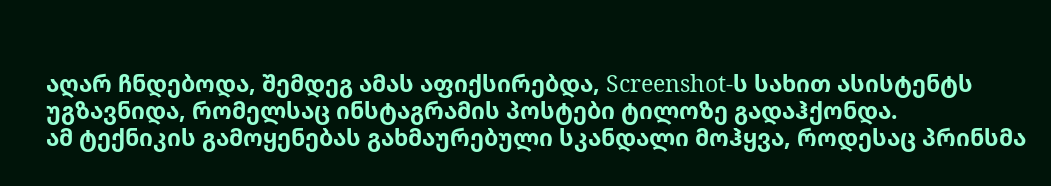აღარ ჩნდებოდა, შემდეგ ამას აფიქსირებდა, Screenshot-ს სახით ასისტენტს უგზავნიდა, რომელსაც ინსტაგრამის პოსტები ტილოზე გადაჰქონდა.
ამ ტექნიკის გამოყენებას გახმაურებული სკანდალი მოჰყვა, როდესაც პრინსმა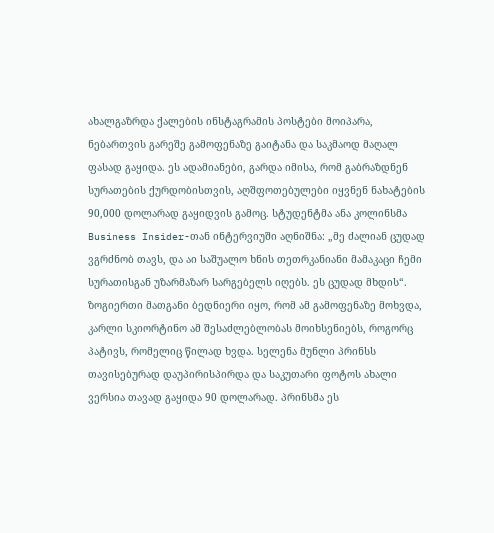ახალგაზრდა ქალების ინსტაგრამის პოსტები მოიპარა, ნებართვის გარეშე გამოფენაზე გაიტანა და საკმაოდ მაღალ ფასად გაყიდა. ეს ადამიანები, გარდა იმისა, რომ გაბრაზდნენ სურათების ქურდობისთვის, აღშფოთებულები იყვნენ ნახატების 90,000 დოლარად გაყიდვის გამოც. სტუდენტმა ანა კოლინსმა Business Insider-თან ინტერვიუში აღნიშნა: „მე ძალიან ცუდად ვგრძნობ თავს, და აი საშუალო ხნის თეთრკანიანი მამაკაცი ჩემი სურათისგან უზარმაზარ სარგებელს იღებს. ეს ცუდად მხდის“.
ზოგიერთი მათგანი ბედნიერი იყო, რომ ამ გამოფენაზე მოხვდა, კარლი სკიორტინო ამ შესაძლებლობას მოიხსენიებს, როგორც პატივს, რომელიც წილად ხვდა. სელენა მუნლი პრინსს თავისებურად დაუპირისპირდა და საკუთარი ფოტოს ახალი ვერსია თავად გაყიდა 90 დოლარად. პრინსმა ეს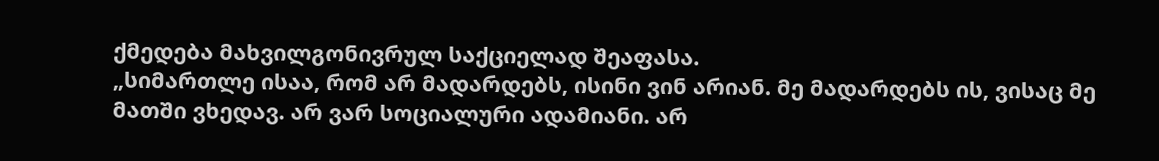ქმედება მახვილგონივრულ საქციელად შეაფასა.
„სიმართლე ისაა, რომ არ მადარდებს, ისინი ვინ არიან. მე მადარდებს ის, ვისაც მე მათში ვხედავ. არ ვარ სოციალური ადამიანი. არ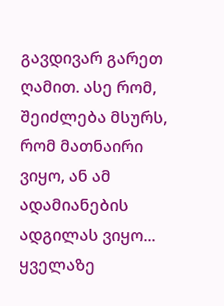გავდივარ გარეთ ღამით. ასე რომ, შეიძლება მსურს, რომ მათნაირი ვიყო, ან ამ ადამიანების ადგილას ვიყო... ყველაზე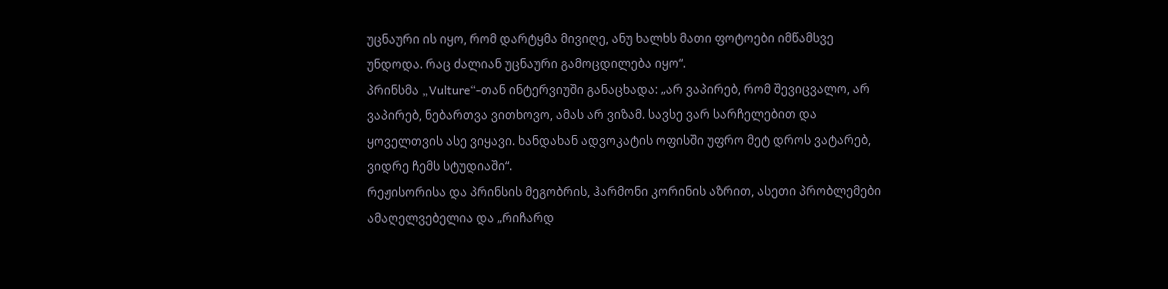უცნაური ის იყო, რომ დარტყმა მივიღე, ანუ ხალხს მათი ფოტოები იმწამსვე უნდოდა. რაც ძალიან უცნაური გამოცდილება იყო“.
პრინსმა „Vulture“-თან ინტერვიუში განაცხადა: „არ ვაპირებ, რომ შევიცვალო, არ ვაპირებ, ნებართვა ვითხოვო, ამას არ ვიზამ. სავსე ვარ სარჩელებით და ყოველთვის ასე ვიყავი. ხანდახან ადვოკატის ოფისში უფრო მეტ დროს ვატარებ, ვიდრე ჩემს სტუდიაში“.
რეჟისორისა და პრინსის მეგობრის, ჰარმონი კორინის აზრით, ასეთი პრობლემები ამაღელვებელია და „რიჩარდ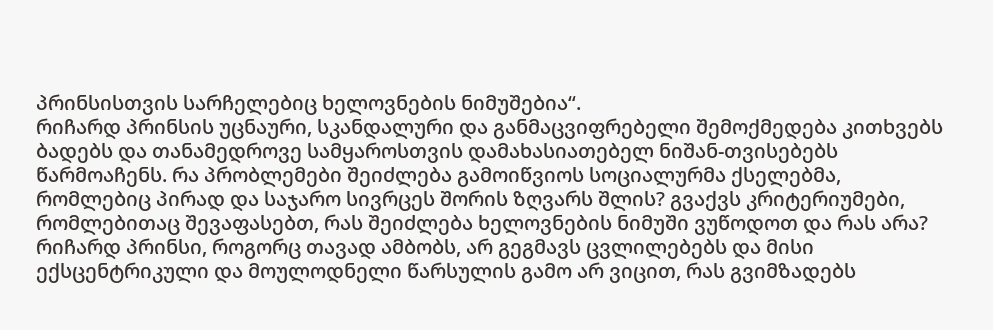პრინსისთვის სარჩელებიც ხელოვნების ნიმუშებია“.
რიჩარდ პრინსის უცნაური, სკანდალური და განმაცვიფრებელი შემოქმედება კითხვებს ბადებს და თანამედროვე სამყაროსთვის დამახასიათებელ ნიშან-თვისებებს წარმოაჩენს. რა პრობლემები შეიძლება გამოიწვიოს სოციალურმა ქსელებმა, რომლებიც პირად და საჯარო სივრცეს შორის ზღვარს შლის? გვაქვს კრიტერიუმები, რომლებითაც შევაფასებთ, რას შეიძლება ხელოვნების ნიმუში ვუწოდოთ და რას არა?
რიჩარდ პრინსი, როგორც თავად ამბობს, არ გეგმავს ცვლილებებს და მისი ექსცენტრიკული და მოულოდნელი წარსულის გამო არ ვიცით, რას გვიმზადებს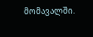მომავალში.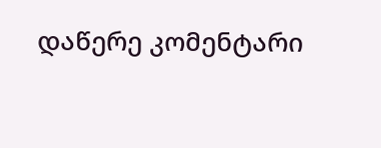დაწერე კომენტარი